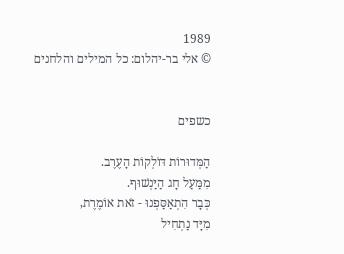1989
© אלי בר-יהלום: כל המילים והלחנים


כשפים

הַמְּדוּרוֹת דּוֹלְקוֹת הָעֶרֶב.
מִמַּעַל חָג הַיַּנְשׁוּף.
כְּבָר הִתְאַסַּפְנוּ - זֹאת אוֹמֶרֶת,
מִיָּד נַתְחִיל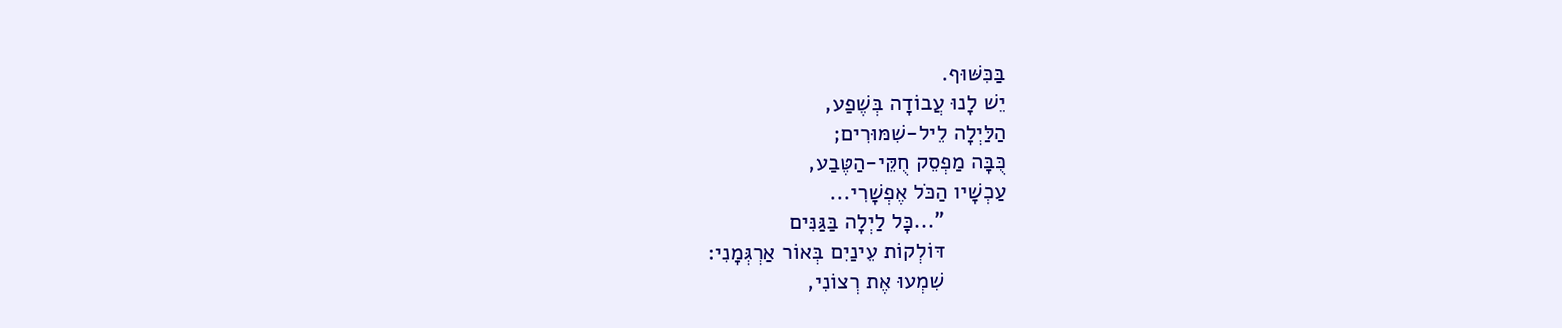בַּכִּשּׁוּף.
יֵשׁ לָנוּ עֲבוֹדָה בְּשֶׁפַע,
הַלַּיְלָה לֵיל-שִׁמּוּרִים;
כֻּבָּה מַפְסֵק חֻקֵּי-הַטֶּבַע,
עַכְשָׁיו הַכֹּל אֶפְשָׁרִי...
          "...כָּל לַיְלָה בַּגַּנִּים
          דּוֹלְקוֹת עֵינַיִם בְּאוֹר אַרְגְּמָנִי:
          שִׁמְעוּ אֶת רְצוֹנִי,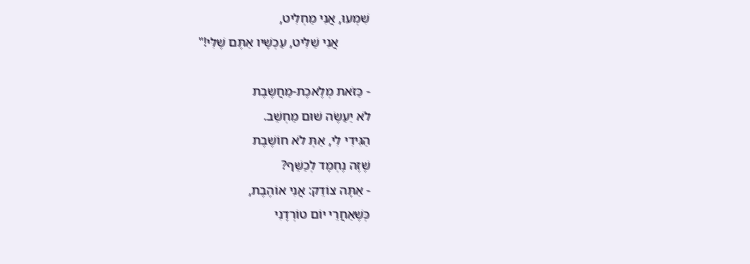שִׁמְעוּ, אֲנִי מַחְלִיט,
          אֲנִי שַׁלִּיט, עַכְשָׁיו אַתֶּם שֶׁלִּי!"

- כַּזֹּאת מְלֶאכֶת-מַחֲשֶבֶת
לֹא יַעַשֶׂה שׁוּם מַחְשֵׁב.
הַגִּידִי לִי, אַתְּ לֹא חוֹשֶׁבֶת
שֶׁזֶּה נֶחְמָד לְכַשֵּׁף?
- אַתָּה צוֹדֵק: אֲנִי אוֹהֶבֶת,
כְּשֶׁאַחֲרֵי יוֹם טוֹרְדָנִי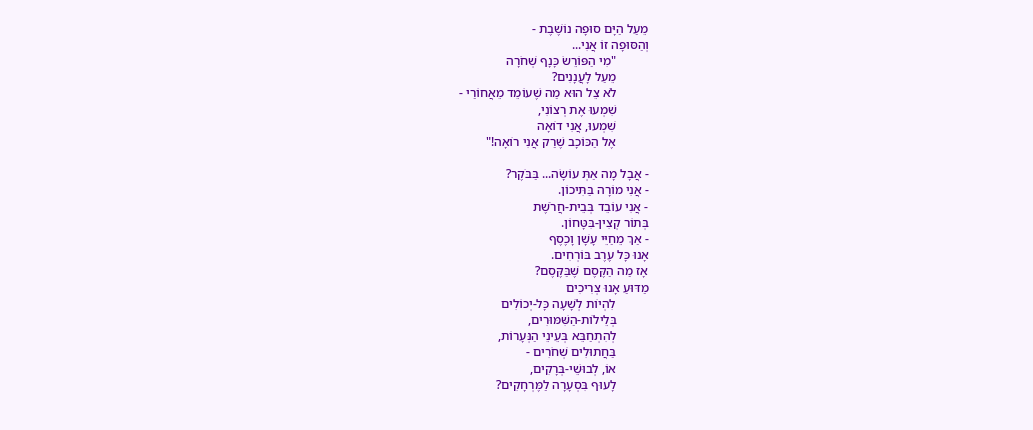מֵעַל הַיָּם סוּפָה נוֹשֶׁבֶת -
וְהַסּוּפָה זוֹ אֲנִי...
          "מִי הַפּוֹרֵשׂ כָּנָף שְׁחֹרָה
          מֵעַל לָעֲנָנִים?
          לֹא צֵל הוּא מַה שֶׁעוֹמֵד מֵאֲחוֹרַי -
          שִׁמְעוּ אֶת רְצוֹנִי,
          שִׁמְעוּ, אֲנִי דוֹאָה
          אֶל הַכּוֹכָב שֶׁרַק אֲנִי רוֹאָה!"

- אֲבָל מָה אַתְּ עוֹשָׂה... בַּבֹּקֶר?
- אֲנִי מוֹרָה בַּתִּיכוֹן.
- אֲנִי עוֹבֵד בְּבֵית-חֲרֹשֶׁת
בְּתוֹר קְצִין-בִּטָּחוֹן.
- אַךְ מֵחַיֵּי עָשָׁן וָכֶסֶף
אָנוּ כָּל עֶרֶב בּוֹרְחִים.
אָז מַה הַקֶּסֶם שֶׁבַּקֶּסֶם?
מַדּוּעַ אָנוּ צְרִיכִים
          לִהְיוֹת לְשָׁעָה כָּל-יְכוֹלִים
          בְּלֵילוֹת-הַשִּׁמּוּרִים,
          לְהִתְחַבֵּא בְּעֵינֵי הַנְּעָרוֹת,
          בַּחֲתוּלִים שְׁחֹרִים -
          אוֹ, לְבוּשֵׁי-בְּרָקִים,
          לָעוּף בִּסְעָרָה לַמֶּרְחָקִים?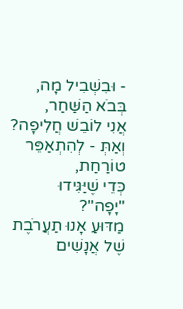- וּבִשְׁבִיל מָה, בְּבֹא הַשַּׁחַר,
אֲנִי לוֹבֵשׁ חֲלִיפָה?
וְאַתְּ - לְהִתְאַפֵּר טוֹרַחַת,
כְּדֵי שֶׁיַּגִּידוּ "יָפָה"?
מַדּוּעַ אָנוּ תַעֲרֹבֶת
שֶׁל אֲנָשִׁים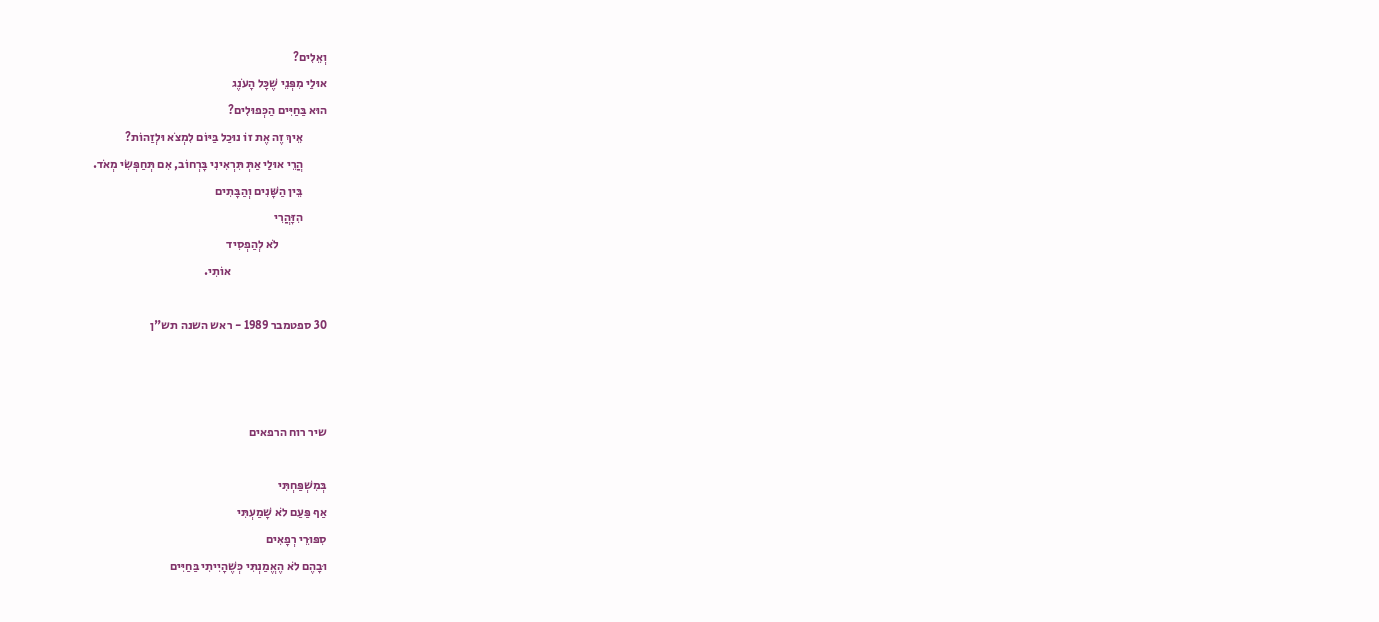וְאֵלִים?
אוּלַי מִפְּנֵי שֶׁכָּל הָעֹנֶג
הוּא בַּחַיִּים הַכְּפוּלִים?
          אֵיךְ זֶה אֶת זוֹ נוּכַל בַּיּוֹם לִמְצֹא וּלְזַהוֹת?
          הֲרֵי אוּלַי אַתְּ תִּרְאִינִי בָּרְחוֹב, אִם תְּחַפְּשִׂי מְאֹד.
          בֵּין הַשָּׁנִים וְהַבָּתִים
          הִזָּהֲרִי
                    לֹא לְהַפְסִיד
                                        אוֹתִי.

30 ספטמבר 1989 - ראש השנה תש"ן



שיר רוח הרפאים

בְּמִשְׁפַּחְתִּי
אַף פַּעַם לֹא שָׁמַעְתִּי
סִפּוּרֵי רְפָאִים
וּבָהֶם לֹא הֶאֱמַנְתִּי כְּשֶׁהָיִיתִי בַּחַיִּים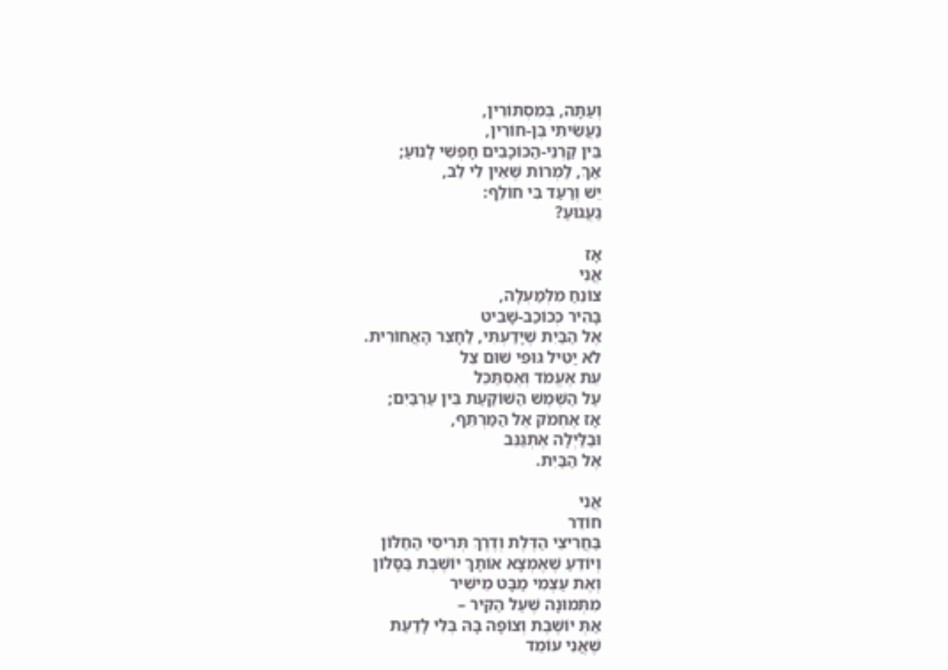וְעַתָּה, בְּמִסְתּוֹרִין,
נַעֲשֵׂיתִי בֶּן-חוֹרִין,
בֵּין קַרְנֵי-הַכּוֹכָבִים חָפְשִׁי לָנוּעַ;
אַךְ, לַמְרוֹת שֶׁאֵין לִי לֵב,
יֵשׁ וְרַעַד בִּי חוֹלֵף:
גַעֲגוּעַ?

אָז
אֲנִי
צוֹנֵחַ מִלְּמַעְלָה,
בָּהִיר כְּכוֹכַב-שָׁבִיט
אֶל הַבַּיִת שֶׁיָּדַעְתִּי, לַחָצֵר הָאֲחוֹרִית.
לֹא יַטִּיל גּוּפִי שׁוּם צֵל
עֵת אֶעֱמֹד וְאֶסְתַּכֵּל
עַל הַשֶּׁמֶשׁ הַשּׁוֹקַעַת בֵּין עַרְבַּיִם;
אָז אֶחְמֹק אֶל הַמַּרְתֵּף,
וּבַלַּיְלָה אֶתְגַּנֵּב
אֶל הַבַּיִת.

אֲנִי
חוֹדֵר
בַּחֲרִיצֵי הַדֶּלֶת וְדֶרֶךְ תְּרִיסֵי הַחַלּוֹן
וְיוֹדֵעַ שֶׁאֶמְצָא אוֹתָךְ יוֹשֶׁבֶת בַּסָּלוֹן
וְאֶת עַצְמִי מַבָּט מֵישִׁיר
מִתְּמוּנָה שֶׁעַל הַקִּיר –
אַתְּ יוֹשֶׁבֶת וְצוֹפָה בָּהּ בְּלִי לָדַעַת
שֶׁאֲנִי עוֹמֵד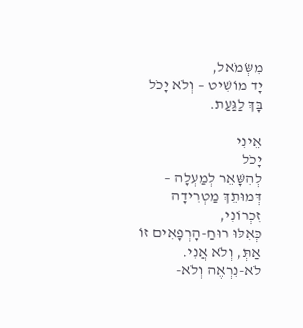מִשְּׂמֹאל,
יָד מוֹשִׁיט – וְלֹא יָכֹל
בָּךְ לַגַּעַת.

אֵינִי
יָכֹל
לְהִשָּׁאֵר לְמַעְלָה –
דְּמוּתֵךְ מַטְרִידָה זִכְרוֹנִי,
כְּאִלּוּ רוּחַ-הָרְפָאִים זוֹ אַתְּ, וְלֹא אֲנִי.
לֹא-נִרְאֶה וְלֹא-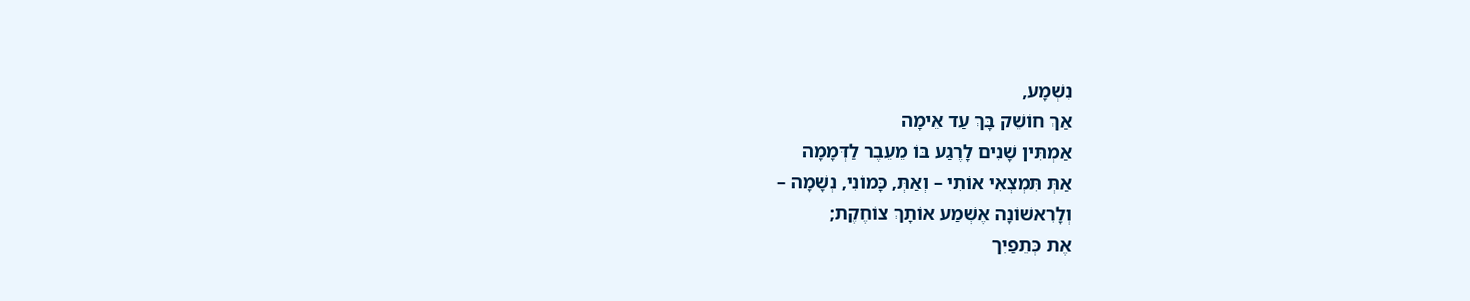נִשְׁמָע,
אַךְ חוֹשֵׁק בָּךְ עַד אֵימָה
אַמְתִּין שָׁנִים לָרֶגַע בּוֹ מֵעֵבֶר לַדְּמָמָה
אַתְּ תִּמְצְאִי אוֹתִי – וְאַתְּ, כָּמוֹנִי, נְשָׁמָה –
וְלָרִאשׁוֹנָה אֶשְׁמַע אוֹתָךְ צוֹחֶקֶת;
אֶת כְּתֵפַיִך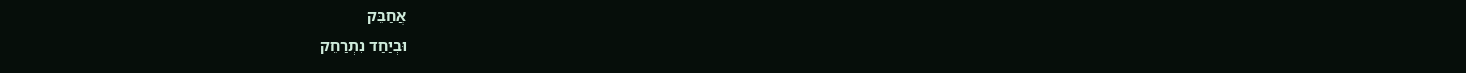אֲחַבֵּק
וּבְיַחַד נִתְרַחֵק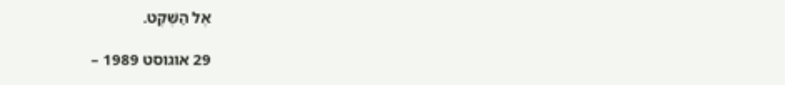אֶל הַשֶּׁקֶט.

29 אוגוסט 1989 –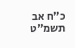כ"ח אב תשמ"ט